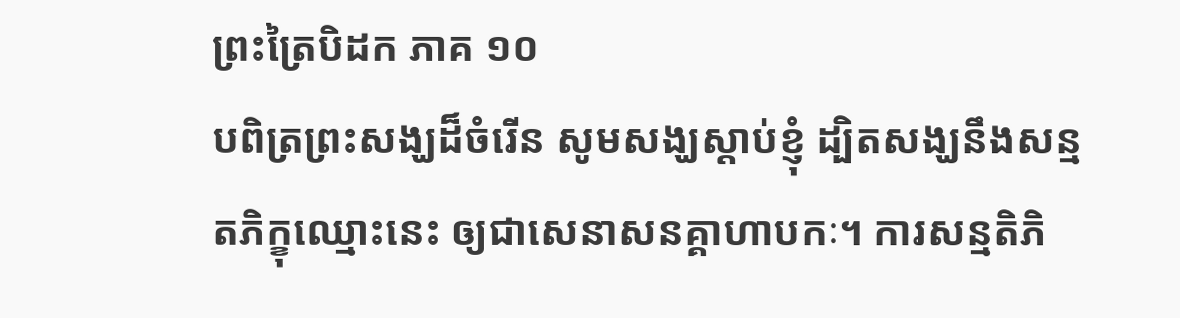ព្រះត្រៃបិដក ភាគ ១០
បពិត្រព្រះសង្ឃដ៏ចំរើន សូមសង្ឃស្តាប់ខ្ញុំ ដ្បិតសង្ឃនឹងសន្មតភិក្ខុឈ្មោះនេះ ឲ្យជាសេនាសនគ្គាហាបកៈ។ ការសន្មតិភិ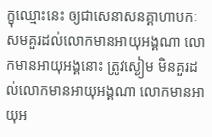ក្ខុឈ្មោះនេះ ឲ្យជាសេនាសនគ្គាហាបកៈ សមគួរដល់លោកមានអាយុអង្គណា លោកមានអាយុអង្គនោះ ត្រូវស្ងៀម មិនគួរដល់លោកមានអាយុអង្គណា លោកមានអាយុអ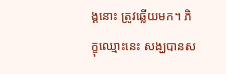ង្គនោះ ត្រូវឆ្លើយមក។ ភិក្ខុឈ្មោះនេះ សង្ឃបានស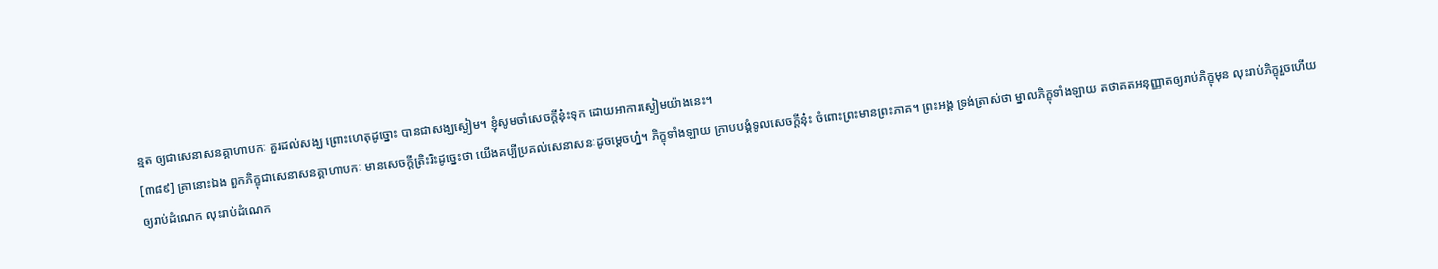ន្មត ឲ្យជាសេនាសនគ្គាហាបកៈ គួរដល់សង្ឃ ព្រោះហេតុដូច្នោះ បានជាសង្ឃស្ងៀម។ ខ្ញុំសូមចាំសេចក្តីនុ៎ះទុក ដោយអាការស្ងៀមយ៉ាងនេះ។
[៣៨៩] គ្រានោះឯង ពួកភិក្ខុជាសេនាសនគ្គាហាបកៈ មានសេចក្តីត្រិះរិះដូច្នេះថា យើងគប្បីប្រគល់សេនាសនៈដូចម្តេចហ្ន៎។ ភិក្ខុទាំងឡាយ ក្រាបបង្គំទូលសេចក្តីនុ៎ះ ចំពោះព្រះមានព្រះភាគ។ ព្រះអង្គ ទ្រង់ត្រាស់ថា ម្នាលភិក្ខុទាំងឡាយ តថាគតអនុញ្ញាតឲ្យរាប់ភិក្ខុមុន លុះរាប់ភិក្ខុរួចហើយ ឲ្យរាប់ដំណេក លុះរាប់ដំណេក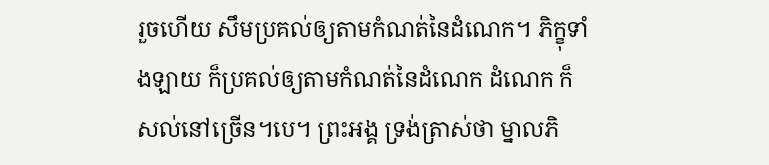រួចហើយ សឹមប្រគល់ឲ្យតាមកំណត់នៃដំណេក។ ភិក្ខុទាំងឡាយ ក៏ប្រគល់ឲ្យតាមកំណត់នៃដំណេក ដំណេក ក៏សល់នៅច្រើន។បេ។ ព្រះអង្គ ទ្រង់ត្រាស់ថា ម្នាលភិ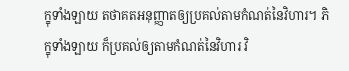ក្ខុទាំងឡាយ តថាគតអនុញ្ញាតឲ្យប្រគល់តាមកំណត់នៃវិហារ។ ភិក្ខុទាំងឡាយ ក៏ប្រគល់ឲ្យតាមកំណត់នៃវិហារ វិ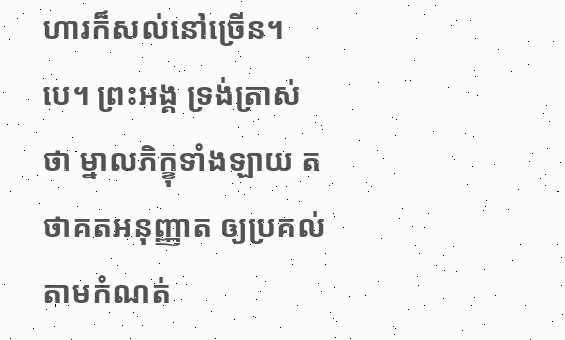ហារក៏សល់នៅច្រើន។បេ។ ព្រះអង្គ ទ្រង់ត្រាស់ថា ម្នាលភិក្ខុទាំងឡាយ តថាគតអនុញ្ញាត ឲ្យប្រគល់តាមកំណត់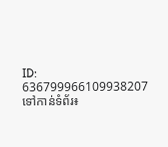ID: 636799966109938207
ទៅកាន់ទំព័រ៖